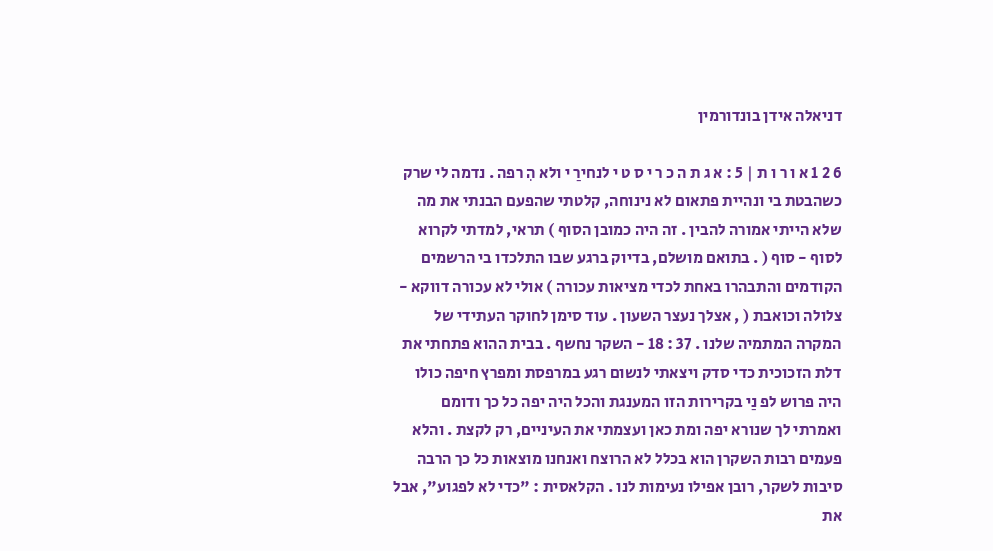דניאלה אידן בונדורמין

6 2 1 א ו ר ו ת | 5 : א ג ת ה כ ר י ס ט י לנחירַ י ולא הִ רפה . נדמה לי שרק כשהבטת בי ונהיית פתאום לא נינוחה, קלטתי שהפעם הבנתי את מה שלא הייתי אמורה להבין . זה היה כמובן הסוף ) תראי, למדתי לקרוא לסוף - סוף ( . בתואם מושלם, בדיוק ברגע שבו התלכדו בי הרשמים הקודמים והתבהרו באחת לכדי מציאות עכורה ) אולי לא עכורה דווקא - צלולה וכואבת ( , אצלך נעצר השעון . עוד סימן לחוקר העתידי של המקרה המתמיה שלנו . 37 : 18 - השקר נחשף . בבית ההוא פתחתי את דלת הזכוכית כדי סדק ויצאתי לנשום רגע במרפסת ומפרץ חיפה כולו היה פרוש לפ נַי בקרירות הזו המענגת והכל היה יפה כל כך ודומם ואמרתי לך שנורא יפה ומת כאן ועצמתי את העיניים, רק לקצת . והלא פעמים רבות השקרן הוא בכלל לא הרוצח ואנחנו מוצאות כל כך הרבה סיבות לשקר, רובן אפילו נעימות לנו . הקלאסית : "כדי לא לפגוע", אבל את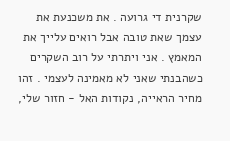שקרנית די גרועה . את משכנעת את עצמך שאת טובה אבל רואים עלייך את המאמץ . אני ויתרתי על רוב השקרים כשהבנתי שאני לא מאמינה לעצמי . זהו מחיר הראייה, נקודות האל - חזור שלי,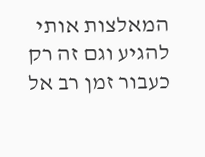המאלצות אותי להגיע וגם זה רק כעבור זמן רב אל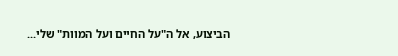הביצוע, אל ה"על החיים ועל המוות" שלי...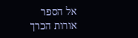אל הספר
אורות הכרך